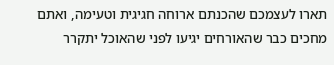תארו לעצמכם שהכנתם ארוחה חגיגית וטעימה, ואתם מחכים כבר שהאורחים יגיעו לפני שהאוכל יתקרר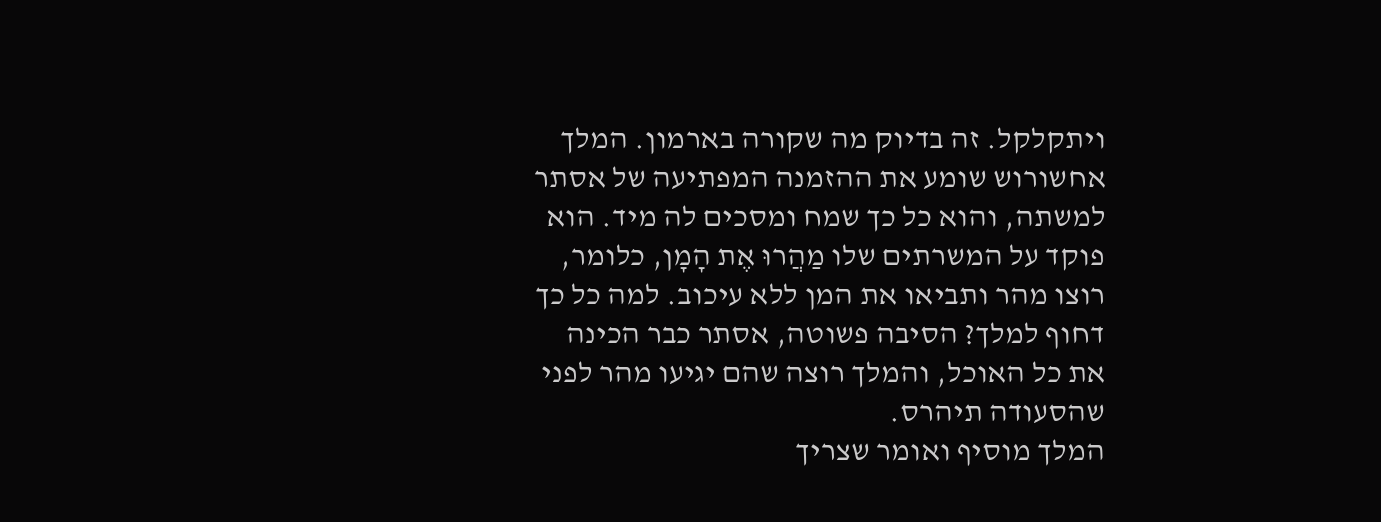ויתקלקל. זה בדיוק מה שקורה בארמון. המלך אחשורוש שומע את ההזמנה המפתיעה של אסתר למשתה, והוא כל כך שמח ומסכים לה מיד. הוא פוקד על המשרתים שלו מַהֲרוּ אֶת הָמָן, כלומר, רוצו מהר ותביאו את המן ללא עיכוב. למה כל כך דחוף למלך? הסיבה פשוטה, אסתר כבר הכינה את כל האוכל, והמלך רוצה שהם יגיעו מהר לפני שהסעודה תיהרס.
המלך מוסיף ואומר שצריך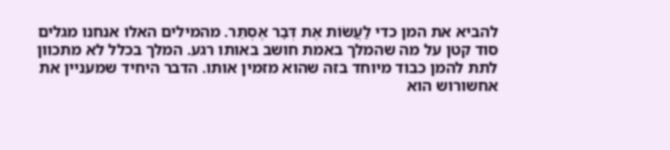להביא את המן כדי לַעֲשׂוֹת אֶת דְּבַר אֶסְתֵּר. מהמילים האלו אנחנו מגלים סוד קטן על מה שהמלך באמת חושב באותו רגע. המלך בכלל לא מתכוון לתת להמן כבוד מיוחד בזה שהוא מזמין אותו. הדבר היחיד שמעניין את אחשורוש הוא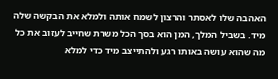האהבה שלו לאסתר והרצון לשמח אותה ולמלא את הבקשה שלה מיד. בשביל המלך, המן הוא בסך הכל משרת שחייב לעזוב את כל מה שהוא עושה באותו רגע ולהתייצב מיד כדי למלא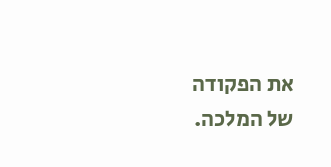את הפקודה של המלכה.